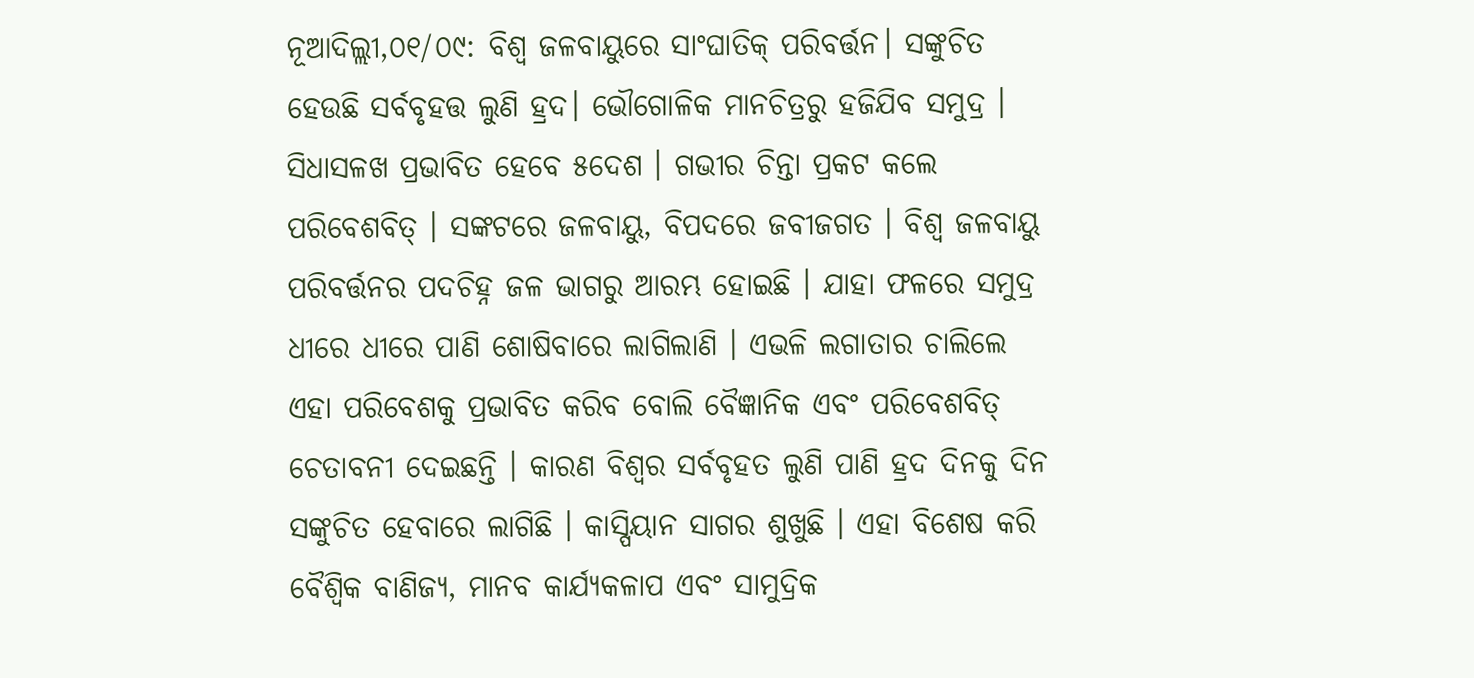ନୂଆଦିଲ୍ଲୀ,୦୧/୦୯: ବିଶ୍ବ ଜଳବାୟୁରେ ସାଂଘାତିକ୍ ପରିବର୍ତ୍ତନ। ସଙ୍କୁଚିତ ହେଉଛି ସର୍ବବୃହତ୍ତ ଲୁଣି ହ୍ରଦ। ଭୌଗୋଳିକ ମାନଚିତ୍ରରୁ ହଜିଯିବ ସମୁଦ୍ର । ସିଧାସଳଖ ପ୍ରଭାବିତ ହେବେ ୫ଦେଶ । ଗଭୀର ଚିନ୍ତା ପ୍ରକଟ କଲେ ପରିବେଶବିତ୍ । ସଙ୍କଟରେ ଜଳବାୟୁ, ବିପଦରେ ଜବୀଜଗତ । ବିଶ୍ବ ଜଳବାୟୁ ପରିବର୍ତ୍ତନର ପଦଚିହ୍ନ ଜଳ ଭାଗରୁ ଆରମ୍ଭ ହୋଇଛି । ଯାହା ଫଳରେ ସମୁଦ୍ର ଧୀରେ ଧୀରେ ପାଣି ଶୋଷିବାରେ ଲାଗିଲାଣି । ଏଭଳି ଲଗାତାର ଚାଲିଲେ ଏହା ପରିବେଶକୁ ପ୍ରଭାବିତ କରିବ ବୋଲି ବୈଜ୍ଞାନିକ ଏବଂ ପରିବେଶବିତ୍ ଚେତାବନୀ ଦେଇଛନ୍ତି । କାରଣ ବିଶ୍ବର ସର୍ବବୃହତ ଲୁଣି ପାଣି ହ୍ରଦ ଦିନକୁ ଦିନ ସଙ୍କୁଚିତ ହେବାରେ ଲାଗିଛି । କାସ୍ପିୟାନ ସାଗର ଶୁଖୁଛି । ଏହା ବିଶେଷ କରି ବୈଶ୍ବିକ ବାଣିଜ୍ୟ, ମାନବ କାର୍ଯ୍ୟକଳାପ ଏବଂ ସାମୁଦ୍ରିକ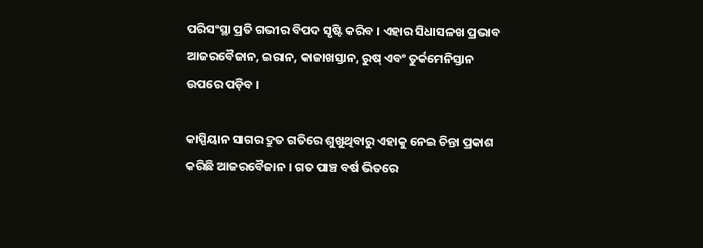ପରିସଂସ୍ଥା ପ୍ରତି ଗଭୀର ବିପଦ ସୃଷ୍ଟି କରିବ । ଏହାର ସିଧାସଳଖ ପ୍ରଭାବ ଆଜରବୈଜାନ, ଇରାନ, କାଜାଖସ୍ତାନ, ରୁଷ୍ ଏବଂ ତୁର୍କମେନିସ୍ତାନ ଉପରେ ପଡ଼ିବ ।

କାସ୍ପିୟାନ ସାଗର ଦ୍ରୁତ ଗତିରେ ଶୁଖୁଥିବାରୁ ଏହାକୁ ନେଇ ଚିନ୍ତା ପ୍ରକାଶ କରିଛି ଆଜରବୈଜାନ । ଗତ ପାଞ୍ଚ ବର୍ଷ ଭିତରେ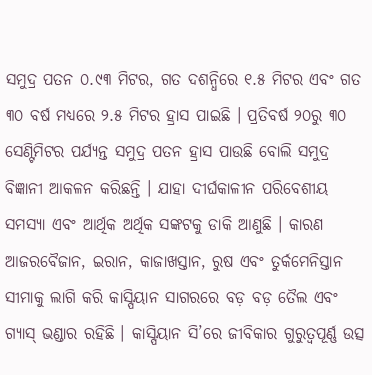ସମୁଦ୍ର ପତନ ୦.୯୩ ମିଟର, ଗତ ଦଶନ୍ଧିରେ ୧.୫ ମିଟର ଏବଂ ଗତ ୩୦ ବର୍ଷ ମଧ୍ୟରେ ୨.୫ ମିଟର ହ୍ରାସ ପାଇଛି । ପ୍ରତିବର୍ଷ ୨୦ରୁ ୩୦ ସେଣ୍ଟିମିଟର ପର୍ଯ୍ୟନ୍ତ ସମୁଦ୍ର ପତନ ହ୍ରାସ ପାଉଛି ବୋଲି ସମୁଦ୍ର ବିଜ୍ଞାନୀ ଆକଳନ କରିଛନ୍ତି । ଯାହା ଦୀର୍ଘକାଳୀନ ପରିବେଶୀୟ ସମସ୍ୟା ଏବଂ ଆର୍ଥିକ ଅର୍ଥିକ ସଙ୍କଟକୁ ଡାକି ଆଣୁଛି । କାରଣ ଆଜରବୈଜାନ, ଇରାନ, କାଜାଖସ୍ତାନ, ରୁଷ ଏବଂ ତୁର୍କମେନିସ୍ତାନ ସୀମାକୁ ଲାଗି କରି କାସ୍ପିୟାନ ସାଗରରେ ବଡ଼ ବଡ଼ ତୈଲ ଏବଂ ଗ୍ୟାସ୍ ଭଣ୍ଡାର ରହିଛି । କାସ୍ପିୟାନ ସି’ରେ ଜୀବିକାର ଗୁରୁତ୍ୱପୂର୍ଣ୍ଣ ଉତ୍ସ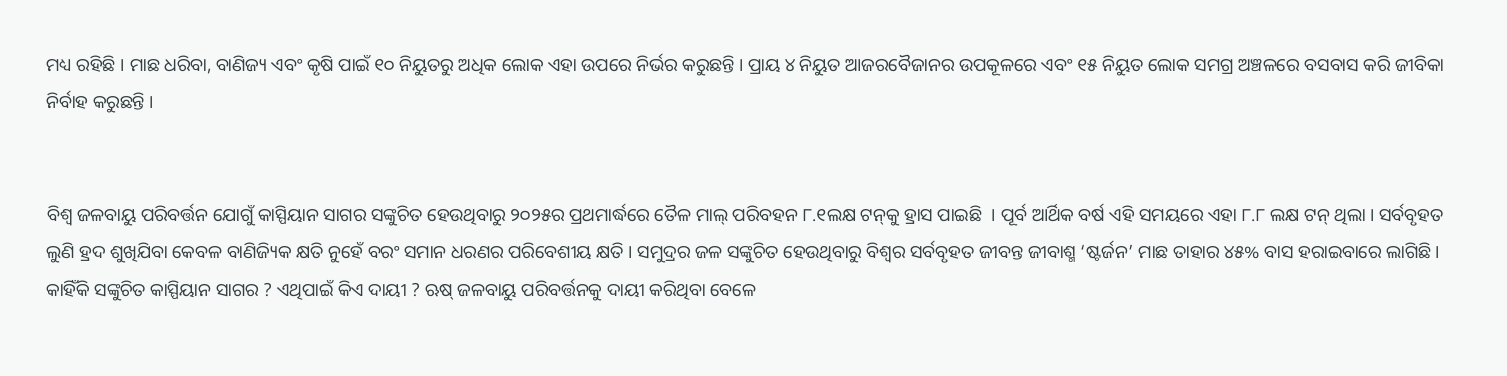ମଧ୍ୟ ରହିଛି । ମାଛ ଧରିବା, ବାଣିଜ୍ୟ ଏବଂ କୃଷି ପାଇଁ ୧୦ ନିୟୁତରୁ ଅଧିକ ଲୋକ ଏହା ଉପରେ ନିର୍ଭର କରୁଛନ୍ତି । ପ୍ରାୟ ୪ ନିୟୁତ ଆଜରବୈଜାନର ଉପକୂଳରେ ଏବଂ ୧୫ ନିୟୁତ ଲୋକ ସମଗ୍ର ଅଞ୍ଚଳରେ ବସବାସ କରି ଜୀବିକା ନିର୍ବାହ କରୁଛନ୍ତି ।


ବିଶ୍ବ ଜଳବାୟୁ ପରିବର୍ତ୍ତନ ଯୋଗୁଁ କାସ୍ପିୟାନ ସାଗର ସଙ୍କୁଚିତ ହେଉଥିବାରୁ ୨୦୨୫ର ପ୍ରଥମାର୍ଦ୍ଧରେ ତୈଳ ମାଲ୍ ପରିବହନ ୮.୧ଲକ୍ଷ ଟନ୍‌କୁ ହ୍ରାସ ପାଇଛି  । ପୂର୍ବ ଆର୍ଥିକ ବର୍ଷ ଏହି ସମୟରେ ଏହା ୮.୮ ଲକ୍ଷ ଟନ୍ ଥିଲା । ସର୍ବବୃହତ ଲୁଣି ହ୍ରଦ ଶୁଖିଯିବା କେବଳ ବାଣିଜ୍ୟିକ କ୍ଷତି ନୁହେଁ ବରଂ ସମାନ ଧରଣର ପରିବେଶୀୟ କ୍ଷତି । ସମୁଦ୍ରର ଜଳ ସଙ୍କୁଚିତ ହେଉଥିବାରୁ ବିଶ୍ୱର ସର୍ବବୃହତ ଜୀବନ୍ତ ଜୀବାଶ୍ମ ‘ଷ୍ଟର୍ଜନ’ ମାଛ ତାହାର ୪୫% ବାସ ହରାଇବାରେ ଲାଗିଛି। କାହିଁକି ସଙ୍କୁଚିତ କାସ୍ପିୟାନ ସାଗର ? ଏଥିପାଇଁ କିଏ ଦାୟୀ ? ଋଷ୍ ଜଳବାୟୁ ପରିବର୍ତ୍ତନକୁ ଦାୟୀ କରିଥିବା ବେଳେ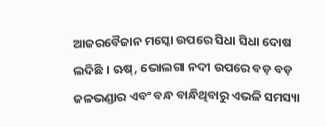ଆଜରବୈଜାନ ମସ୍କୋ ଉପରେ ସିଧା ସିଧା ଦୋଷ ଲଦିଛି । ଋଷ୍, ଭୋଲଗା ନଦୀ ଉପରେ ବଡ଼ ବଡ଼ ଜଳଭଣ୍ଡାର ଏବଂ ବନ୍ଧ ବାନ୍ଧିଥିବାରୁ ଏଭଳି ସମସ୍ୟା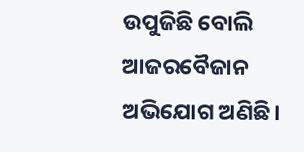ଉପୁଜିଛି ବୋଲି ଆଜରବୈଜାନ ଅଭିଯୋଗ ଅଣିଛି।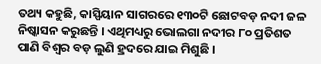ତଥ୍ୟ କହୁଛି, କାସ୍ପିୟାନ ସାଗରରେ ୧୩୦ଟି ଛୋଟବଡ଼ ନଦୀ ଜଳ ନିଷ୍କାସନ କରୁଛନ୍ତି । ଏଥିମଧ୍ୟରୁ ଭୋଲଗା ନଦୀର ୮୦ ପ୍ରତିଶତ ପାଣି ବିଶ୍ବର ବଡ଼ ଲୁଣି ହ୍ରଦରେ ଯାଇ ମିଶୁଛି ।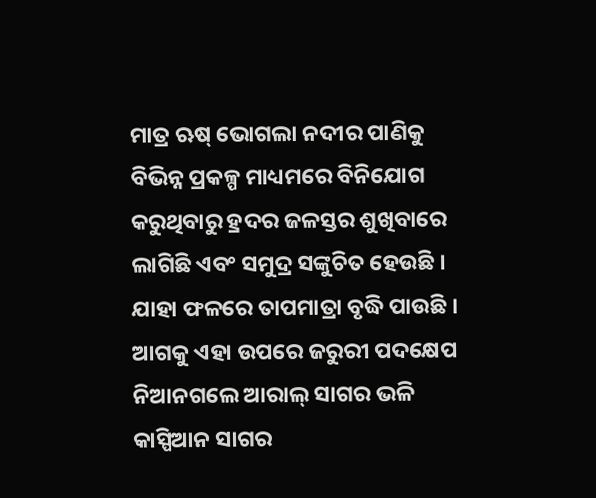ମାତ୍ର ଋଷ୍ ଭୋଗଲା ନଦୀର ପାଣିକୁ ବିଭିନ୍ନ ପ୍ରକଳ୍ପ ମାଧ୍ୟମରେ ବିନିଯୋଗ କରୁଥିବାରୁ ହ୍ରଦର ଜଳସ୍ତର ଶୁଖିବାରେ ଲାଗିଛି ଏବଂ ସମୁଦ୍ର ସଙ୍କୁଚିତ ହେଉଛି । ଯାହା ଫଳରେ ତାପମାତ୍ରା ବୃଦ୍ଧି ପାଉଛି । ଆଗକୁ ଏହା ଉପରେ ଜରୁରୀ ପଦକ୍ଷେପ ନିଆନଗଲେ ଆରାଲ୍ ସାଗର ଭଳି କାସ୍ପିଆନ ସାଗର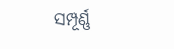ସମ୍ପୂର୍ଣ୍ଣ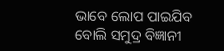ଭାବେ ଲୋପ ପାଇଯିବ ବୋଲି ସମୁଦ୍ର ବିଜ୍ଞାନୀ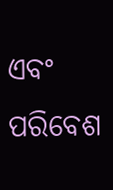ଏବଂ ପରିବେଶ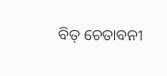ବିତ୍ ଚେତାବନୀ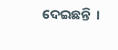ଦେଇଛନ୍ତି  ।